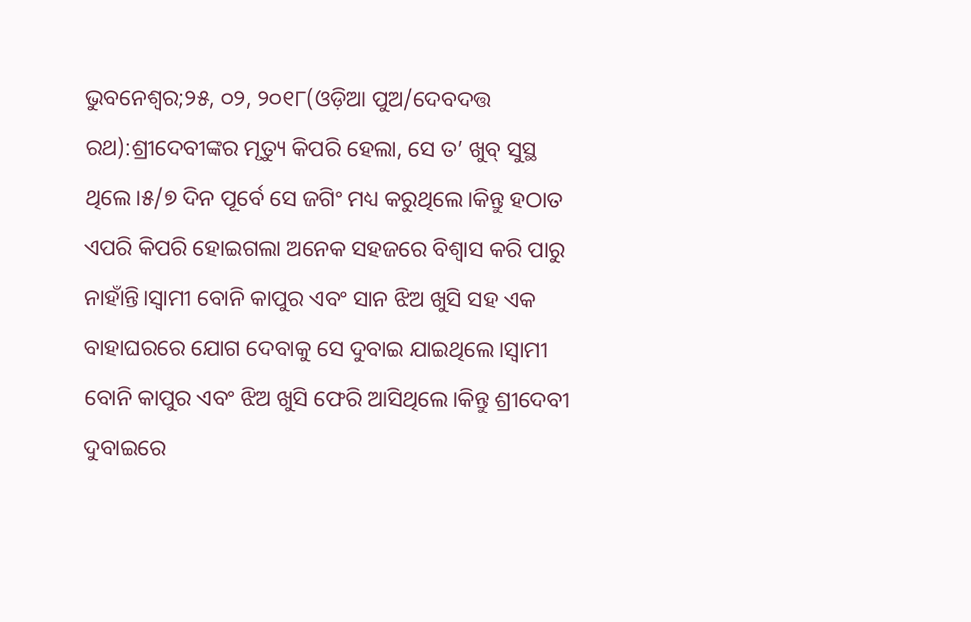ଭୁବନେଶ୍ୱର;୨୫, ୦୨, ୨୦୧୮(ଓଡ଼ିଆ ପୁଅ/ଦେବଦତ୍ତ ରଥ):ଶ୍ରୀଦେବୀଙ୍କର ମୃତ୍ୟୁ କିପରି ହେଲା, ସେ ତ’ ଖୁବ୍ ସୁସ୍ଥ ଥିଲେ।୫/୭ ଦିନ ପୂର୍ବେ ସେ ଜଗିଂ ମଧ୍ୟ କରୁଥିଲେ।କିନ୍ତୁ ହଠାତ ଏପରି କିପରି ହୋଇଗଲା ଅନେକ ସହଜରେ ବିଶ୍ୱାସ କରି ପାରୁ ନାହାଁନ୍ତି।ସ୍ୱାମୀ ବୋନି କାପୁର ଏବଂ ସାନ ଝିଅ ଖୁସି ସହ ଏକ ବାହାଘରରେ ଯୋଗ ଦେବାକୁ ସେ ଦୁବାଇ ଯାଇଥିଲେ।ସ୍ୱାମୀ ବୋନି କାପୁର ଏବଂ ଝିଅ ଖୁସି ଫେରି ଆସିଥିଲେ।କିନ୍ତୁ ଶ୍ରୀଦେବୀ ଦୁବାଇରେ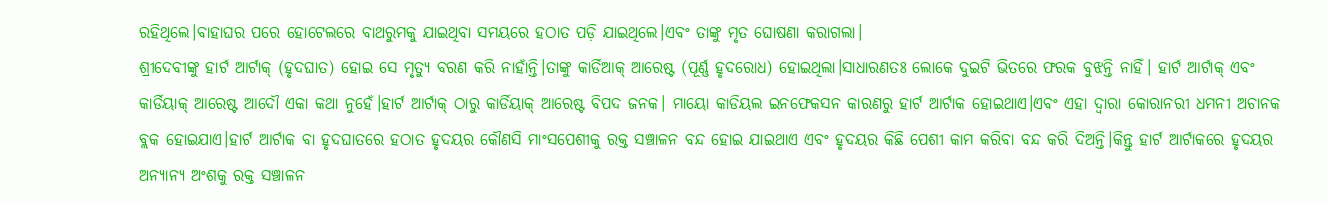ରହିଥିଲେ।ବାହାଘର ପରେ ହୋଟେଲରେ ବାଥରୁମକୁ ଯାଇଥିବା ସମୟରେ ହଠାତ ପଡ଼ି ଯାଇଥିଲେ।ଏବଂ ତାଙ୍କୁ ମୃତ ଘୋଷଣା କରାଗଲା।
ଶ୍ରୀଦେବୀଙ୍କୁ ହାର୍ଟ ଆର୍ଟାକ୍ (ହୃଦଘାତ) ହୋଇ ସେ ମୃତ୍ୟୁ ବରଣ କରି ନାହାଁନ୍ତି।ତାଙ୍କୁ କାର୍ଡିଆକ୍ ଆରେଷ୍ଟ (ପୂର୍ଣ୍ଣ ହୃଦରୋଧ) ହୋଇଥିଲା।ସାଧାରଣତଃ ଲୋକେ ଦୁଇଟି ଭିତରେ ଫରକ ବୁଝନ୍ତି ନାହିଁ। ହାର୍ଟ ଆର୍ଟାକ୍ ଏବଂ କାର୍ଡିୟାକ୍ ଆରେଷ୍ଟ ଆଦୌ ଏକା କଥା ନୁହେଁ।ହାର୍ଟ ଆର୍ଟାକ୍ ଠାରୁ କାର୍ଡିୟାକ୍ ଆରେଷ୍ଟ ବିପଦ ଜନକ। ମାୟୋ କାଡିୟଲ ଇନଫେକସନ କାରଣରୁ ହାର୍ଟ ଆର୍ଟାକ ହୋଇଥାଏ।ଏବଂ ଏହା ଦ୍ୱାରା କୋରାନରୀ ଧମନୀ ଅଚାନକ ବ୍ଲକ ହୋଇଯାଏ।ହାର୍ଟ ଆର୍ଟାକ ବା ହୃଦଘାତରେ ହଠାତ ହୃଦୟର କୌଣସି ମାଂସପେଶୀକୁ ରକ୍ତ ସଞ୍ଚାଳନ ବନ୍ଦ ହୋଇ ଯାଇଥାଏ ଏବଂ ହୃଦୟର କିଛି ପେଶୀ କାମ କରିବା ବନ୍ଦ କରି ଦିଅନ୍ତି।କିନ୍ତୁ ହାର୍ଟ ଆର୍ଟାକରେ ହୃଦୟର ଅନ୍ୟାନ୍ୟ ଅଂଶକୁ ରକ୍ତ ସଞ୍ଚାଳନ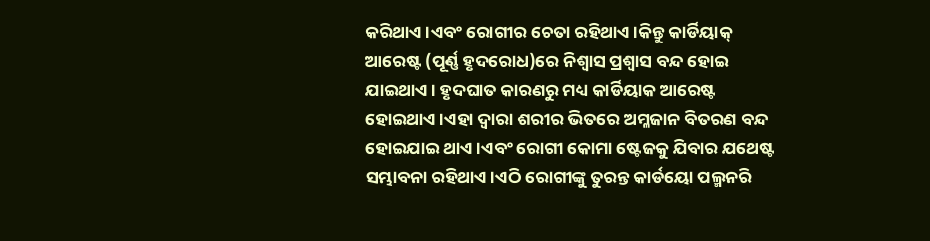କରିଥାଏ।ଏବଂ ରୋଗୀର ଚେତା ରହିଥାଏ।କିନ୍ତୁ କାର୍ଡିୟାକ୍ ଆରେଷ୍ଟ (ପୂର୍ଣ୍ଣ ହୃଦରୋଧ)ରେ ନିଶ୍ୱାସ ପ୍ରଶ୍ବାସ ବନ୍ଦ ହୋଇ ଯାଇଥାଏ। ହୃଦଘାତ କାରଣରୁ ମଧ୍ୟ କାର୍ଡିୟାକ ଆରେଷ୍ଟ ହୋଇଥାଏ।ଏହା ଦ୍ୱାରା ଶରୀର ଭିତରେ ଅମ୍ଳଜାନ ବିତରଣ ବନ୍ଦ ହୋଇଯାଇ ଥାଏ।ଏବଂ ରୋଗୀ କୋମା ଷ୍ଟେଜକୁ ଯିବାର ଯଥେଷ୍ଟ ସମ୍ଭାବନା ରହିଥାଏ।ଏଠି ରୋଗୀଙ୍କୁ ତୁରନ୍ତ କାର୍ଡୟୋ ପଲ୍ମନରି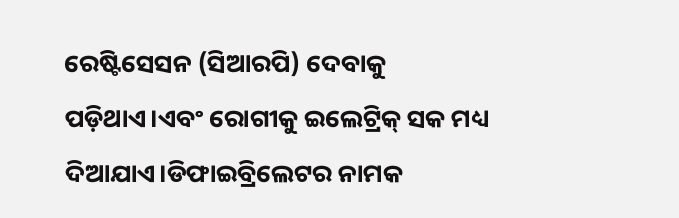ରେଷ୍ଟିସେସନ (ସିଆରପି) ଦେବାକୁ ପଡ଼ିଥାଏ।ଏବଂ ରୋଗୀକୁ ଇଲେଟ୍ରିକ୍ ସକ ମଧ୍ୟ ଦିଆଯାଏ।ଡିଫାଇବ୍ରିଲେଟର ନାମକ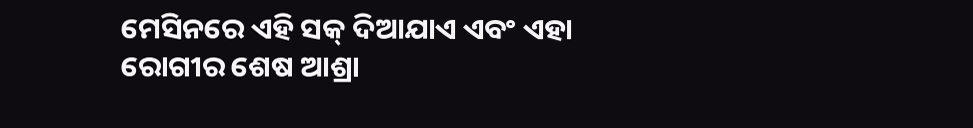ମେସିନରେ ଏହି ସକ୍ ଦିଆଯାଏ ଏବଂ ଏହା ରୋଗୀର ଶେଷ ଆଶ୍ରା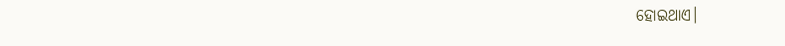ହୋଇଥାଏ।